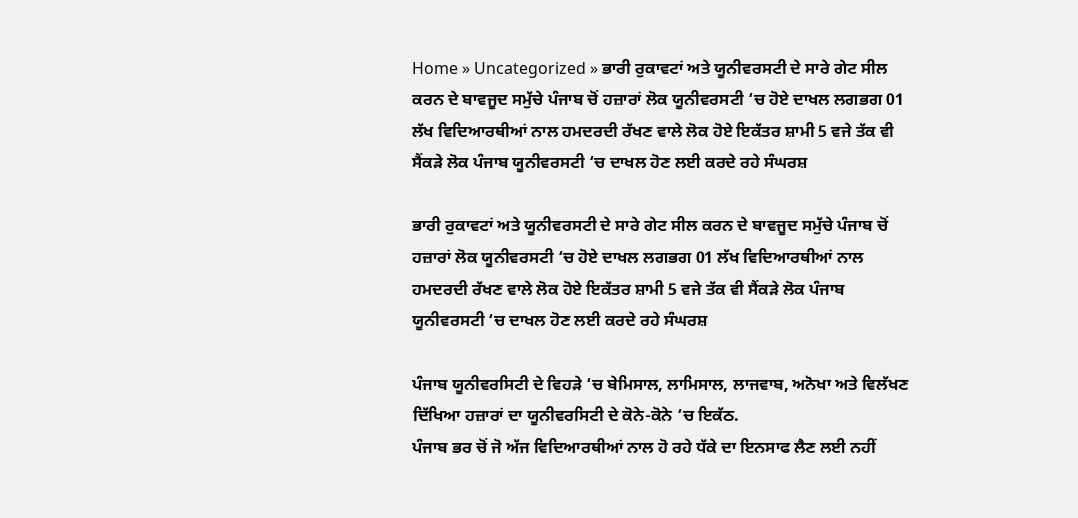Home » Uncategorized » ਭਾਰੀ ਰੁਕਾਵਟਾਂ ਅਤੇ ਯੂਨੀਵਰਸਟੀ ਦੇ ਸਾਰੇ ਗੇਟ ਸੀਲ ਕਰਨ ਦੇ ਬਾਵਜੂਦ ਸਮੁੱਚੇ ਪੰਜਾਬ ਚੋਂ ਹਜ਼ਾਰਾਂ ਲੋਕ ਯੂਨੀਵਰਸਟੀ ‘ਚ ਹੋਏ ਦਾਖਲ ਲਗਭਗ 01 ਲੱਖ ਵਿਦਿਆਰਥੀਆਂ ਨਾਲ ਹਮਦਰਦੀ ਰੱਖਣ ਵਾਲੇ ਲੋਕ ਹੋਏ ਇਕੱਤਰ ਸ਼ਾਮੀ 5 ਵਜੇ ਤੱਕ ਵੀ ਸੈਂਕੜੇ ਲੋਕ ਪੰਜਾਬ ਯੂਨੀਵਰਸਟੀ ‘ਚ ਦਾਖਲ ਹੋਣ ਲਈ ਕਰਦੇ ਰਹੇ ਸੰਘਰਸ਼

ਭਾਰੀ ਰੁਕਾਵਟਾਂ ਅਤੇ ਯੂਨੀਵਰਸਟੀ ਦੇ ਸਾਰੇ ਗੇਟ ਸੀਲ ਕਰਨ ਦੇ ਬਾਵਜੂਦ ਸਮੁੱਚੇ ਪੰਜਾਬ ਚੋਂ ਹਜ਼ਾਰਾਂ ਲੋਕ ਯੂਨੀਵਰਸਟੀ ‘ਚ ਹੋਏ ਦਾਖਲ ਲਗਭਗ 01 ਲੱਖ ਵਿਦਿਆਰਥੀਆਂ ਨਾਲ ਹਮਦਰਦੀ ਰੱਖਣ ਵਾਲੇ ਲੋਕ ਹੋਏ ਇਕੱਤਰ ਸ਼ਾਮੀ 5 ਵਜੇ ਤੱਕ ਵੀ ਸੈਂਕੜੇ ਲੋਕ ਪੰਜਾਬ ਯੂਨੀਵਰਸਟੀ ‘ਚ ਦਾਖਲ ਹੋਣ ਲਈ ਕਰਦੇ ਰਹੇ ਸੰਘਰਸ਼

ਪੰਜਾਬ ਯੂਨੀਵਰਸਿਟੀ ਦੇ ਵਿਹੜੇ ‘ਚ ਬੇਮਿਸਾਲ, ਲਾਮਿਸਾਲ, ਲਾਜਵਾਬ, ਅਨੋਖਾ ਅਤੇ ਵਿਲੱਖਣ ਦਿੱਖਿਆ ਹਜ਼ਾਰਾਂ ਦਾ ਯੂਨੀਵਰਸਿਟੀ ਦੇ ਕੋਨੇ-ਕੋਨੇ ‘ਚ ਇਕੱਠ.
ਪੰਜਾਬ ਭਰ ਚੋਂ ਜੋ ਅੱਜ ਵਿਦਿਆਰਥੀਆਂ ਨਾਲ ਹੋ ਰਹੇ ਧੱਕੇ ਦਾ ਇਨਸਾਫ ਲੈਣ ਲਈ ਨਹੀਂ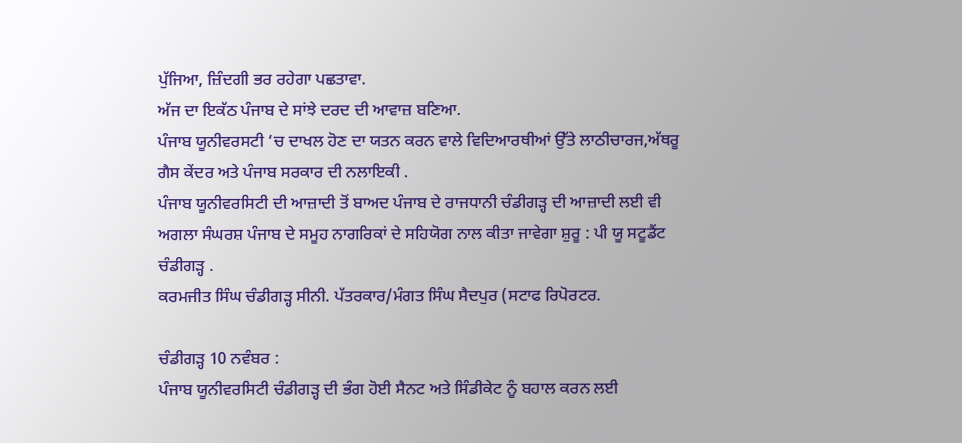ਪੁੱਜਿਆ, ਜ਼ਿੰਦਗੀ ਭਰ ਰਹੇਗਾ ਪਛਤਾਵਾ.
ਅੱਜ ਦਾ ਇਕੱਠ ਪੰਜਾਬ ਦੇ ਸਾਂਝੇ ਦਰਦ ਦੀ ਆਵਾਜ਼ ਬਣਿਆ.
ਪੰਜਾਬ ਯੂਨੀਵਰਸਟੀ ‘ਚ ਦਾਖਲ ਹੋਣ ਦਾ ਯਤਨ ਕਰਨ ਵਾਲੇ ਵਿਦਿਆਰਥੀਆਂ ਉੱਤੇ ਲਾਠੀਚਾਰਜ,ਅੱਥਰੂ ਗੈਸ ਕੇਂਦਰ ਅਤੇ ਪੰਜਾਬ ਸਰਕਾਰ ਦੀ ਨਲਾਇਕੀ .
ਪੰਜਾਬ ਯੂਨੀਵਰਸਿਟੀ ਦੀ ਆਜ਼ਾਦੀ ਤੋਂ ਬਾਅਦ ਪੰਜਾਬ ਦੇ ਰਾਜਧਾਨੀ ਚੰਡੀਗੜ੍ਹ ਦੀ ਆਜ਼ਾਦੀ ਲਈ ਵੀ ਅਗਲਾ ਸੰਘਰਸ਼ ਪੰਜਾਬ ਦੇ ਸਮੂਹ ਨਾਗਰਿਕਾਂ ਦੇ ਸਹਿਯੋਗ ਨਾਲ ਕੀਤਾ ਜਾਵੇਗਾ ਸ਼ੁਰੂ : ਪੀ ਯੂ ਸਟੂਡੈਂਟ ਚੰਡੀਗੜ੍ਹ .
ਕਰਮਜੀਤ ਸਿੰਘ ਚੰਡੀਗੜ੍ਹ ਸੀਨੀ. ਪੱਤਰਕਾਰ/ਮੰਗਤ ਸਿੰਘ ਸੈਦਪੁਰ (ਸਟਾਫ ਰਿਪੋਰਟਰ.

ਚੰਡੀਗੜ੍ਹ 10 ਨਵੰਬਰ :
ਪੰਜਾਬ ਯੂਨੀਵਰਸਿਟੀ ਚੰਡੀਗੜ੍ਹ ਦੀ ਭੰਗ ਹੋਈ ਸੈਨਟ ਅਤੇ ਸਿੰਡੀਕੇਟ ਨੂੰ ਬਹਾਲ ਕਰਨ ਲਈ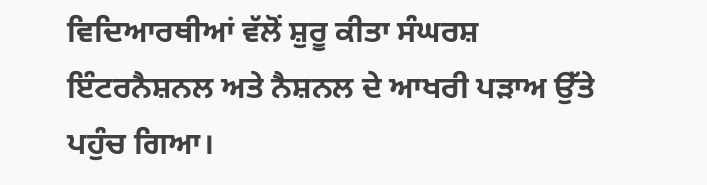ਵਿਦਿਆਰਥੀਆਂ ਵੱਲੋਂ ਸ਼ੁਰੂ ਕੀਤਾ ਸੰਘਰਸ਼ ਇੰਟਰਨੈਸ਼ਨਲ ਅਤੇ ਨੈਸ਼ਨਲ ਦੇ ਆਖਰੀ ਪੜਾਅ ਉੱਤੇ ਪਹੁੰਚ ਗਿਆ।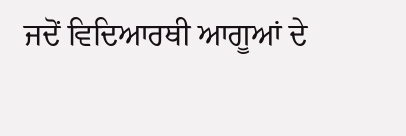ਜਦੋਂ ਵਿਦਿਆਰਥੀ ਆਗੂਆਂ ਦੇ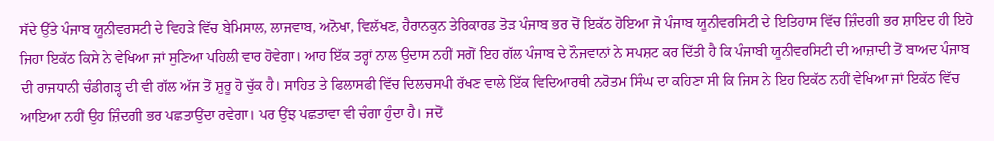ਸੱਦੇ ਉੱਤੇ ਪੰਜਾਬ ਯੂਨੀਵਰਸਟੀ ਦੇ ਵਿਹੜੇ ਵਿੱਚ ਬੇਮਿਸਾਲ, ਲਾਜਵਾਬ, ਅਨੋਖਾ, ਵਿਲੱਖਣ, ਹੈਰਾਨਕੁਨ ਤੇਰਿਕਾਰਡ ਤੋੜ ਪੰਜਾਬ ਭਰ ਚੋਂ ਇਕੱਠ ਹੋਇਆ ਜੋ ਪੰਜਾਬ ਯੂਨੀਵਰਸਿਟੀ ਦੇ ਇਤਿਹਾਸ ਵਿੱਚ ਜ਼ਿੰਦਗੀ ਭਰ ਸ਼ਾਇਦ ਹੀ ਇਹੋ ਜਿਹਾ ਇਕੱਠ ਕਿਸੇ ਨੇ ਵੇਖਿਆ ਜਾਂ ਸੁਣਿਆ ਪਹਿਲੀ ਵਾਰ ਹੋਵੇਗਾ। ਆਹ ਇੱਕ ਤਰ੍ਹਾਂ ਨਾਲ ਉਦਾਸ ਨਹੀਂ ਸਗੋਂ ਇਹ ਗੱਲ ਪੰਜਾਬ ਦੇ ਨੌਜਵਾਨਾਂ ਨੇ ਸਪਸ਼ਟ ਕਰ ਦਿੱਤੀ ਹੈ ਕਿ ਪੰਜਾਬੀ ਯੂਨੀਵਰਸਿਟੀ ਦੀ ਆਜ਼ਾਦੀ ਤੋਂ ਬਾਅਦ ਪੰਜਾਬ ਦੀ ਰਾਜਧਾਨੀ ਚੰਡੀਗੜ੍ਹ ਦੀ ਵੀ ਗੱਲ ਅੱਜ ਤੋਂ ਸ਼ੁਰੂ ਹੋ ਚੁੱਕ ਹੈ। ਸਾਹਿਤ ਤੇ ਫਿਲਾਸਫੀ ਵਿੱਚ ਦਿਲਚਸਪੀ ਰੱਖਣ ਵਾਲੇ ਇੱਕ ਵਿਦਿਆਰਥੀ ਨਰੋਤਮ ਸਿੰਘ ਦਾ ਕਹਿਣਾ ਸੀ ਕਿ ਜਿਸ ਨੇ ਇਹ ਇਕੱਠ ਨਹੀਂ ਵੇਖਿਆ ਜਾਂ ਇਕੱਠ ਵਿੱਚ ਆਇਆ ਨਹੀਂ ਉਹ ਜ਼ਿੰਦਗੀ ਭਰ ਪਛਤਾਉਂਦਾ ਰਵੇਗਾ। ਪਰ ਉਂਝ ਪਛਤਾਵਾ ਵੀ ਚੰਗਾ ਹੁੰਦਾ ਹੈ। ਜਦੋਂ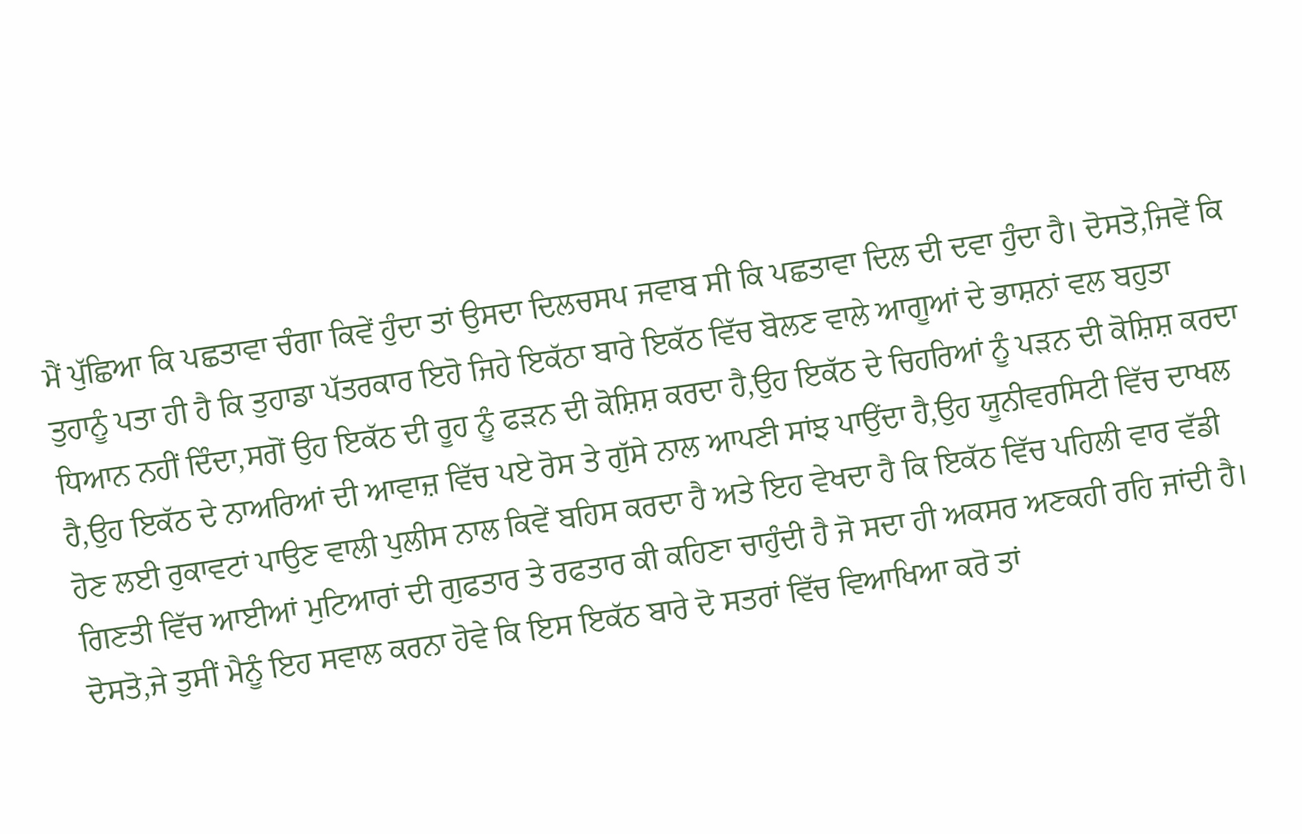ਮੈਂ ਪੁੱਛਿਆ ਕਿ ਪਛਤਾਵਾ ਚੰਗਾ ਕਿਵੇਂ ਹੁੰਦਾ ਤਾਂ ਉਸਦਾ ਦਿਲਚਸਪ ਜਵਾਬ ਸੀ ਕਿ ਪਛਤਾਵਾ ਦਿਲ ਦੀ ਦਵਾ ਹੁੰਦਾ ਹੈ। ਦੋਸਤੋ,ਜਿਵੇਂ ਕਿ ਤੁਹਾਨੂੰ ਪਤਾ ਹੀ ਹੈ ਕਿ ਤੁਹਾਡਾ ਪੱਤਰਕਾਰ ਇਹੋ ਜਿਹੇ ਇਕੱਠਾ ਬਾਰੇ ਇਕੱਠ ਵਿੱਚ ਬੋਲਣ ਵਾਲੇ ਆਗੂਆਂ ਦੇ ਭਾਸ਼ਨਾਂ ਵਲ ਬਹੁਤਾ ਧਿਆਨ ਨਹੀਂ ਦਿੰਦਾ,ਸਗੋਂ ਉਹ ਇਕੱਠ ਦੀ ਰੂਹ ਨੂੰ ਫੜਨ ਦੀ ਕੋਸ਼ਿਸ਼ ਕਰਦਾ ਹੈ,ਉਹ ਇਕੱਠ ਦੇ ਚਿਹਰਿਆਂ ਨੂੰ ਪੜਨ ਦੀ ਕੋਸ਼ਿਸ਼ ਕਰਦਾ ਹੈ,ਉਹ ਇਕੱਠ ਦੇ ਨਾਅਰਿਆਂ ਦੀ ਆਵਾਜ਼ ਵਿੱਚ ਪਏ ਰੋਸ ਤੇ ਗੁੱਸੇ ਨਾਲ ਆਪਣੀ ਸਾਂਝ ਪਾਉਂਦਾ ਹੈ,ਉਹ ਯੂਨੀਵਰਸਿਟੀ ਵਿੱਚ ਦਾਖਲ ਹੋਣ ਲਈ ਰੁਕਾਵਟਾਂ ਪਾਉਣ ਵਾਲੀ ਪੁਲੀਸ ਨਾਲ ਕਿਵੇਂ ਬਹਿਸ ਕਰਦਾ ਹੈ ਅਤੇ ਇਹ ਵੇਖਦਾ ਹੈ ਕਿ ਇਕੱਠ ਵਿੱਚ ਪਹਿਲੀ ਵਾਰ ਵੱਡੀ ਗਿਣਤੀ ਵਿੱਚ ਆਈਆਂ ਮੁਟਿਆਰਾਂ ਦੀ ਗੁਫਤਾਰ ਤੇ ਰਫਤਾਰ ਕੀ ਕਹਿਣਾ ਚਾਹੁੰਦੀ ਹੈ ਜੋ ਸਦਾ ਹੀ ਅਕਸਰ ਅਣਕਹੀ ਰਹਿ ਜਾਂਦੀ ਹੈ। ਦੋਸਤੋ,ਜੇ ਤੁਸੀਂ ਮੈਨੂੰ ਇਹ ਸਵਾਲ ਕਰਨਾ ਹੋਵੇ ਕਿ ਇਸ ਇਕੱਠ ਬਾਰੇ ਦੋ ਸਤਰਾਂ ਵਿੱਚ ਵਿਆਖਿਆ ਕਰੋ ਤਾਂ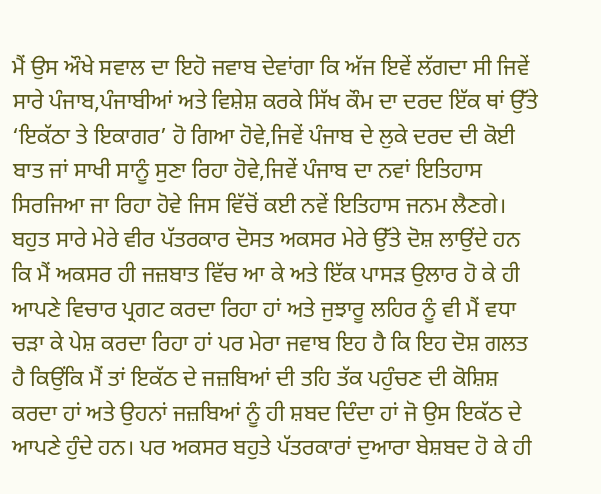ਮੈਂ ਉਸ ਔਖੇ ਸਵਾਲ ਦਾ ਇਹੋ ਜਵਾਬ ਦੇਵਾਂਗਾ ਕਿ ਅੱਜ ਇਵੇਂ ਲੱਗਦਾ ਸੀ ਜਿਵੇਂ ਸਾਰੇ ਪੰਜਾਬ,ਪੰਜਾਬੀਆਂ ਅਤੇ ਵਿਸ਼ੇਸ਼ ਕਰਕੇ ਸਿੱਖ ਕੌਮ ਦਾ ਦਰਦ ਇੱਕ ਥਾਂ ਉੱਤੇ ‘ਇਕੱਠਾ ਤੇ ਇਕਾਗਰ’ ਹੋ ਗਿਆ ਹੋਵੇ,ਜਿਵੇਂ ਪੰਜਾਬ ਦੇ ਲੁਕੇ ਦਰਦ ਦੀ ਕੋਈ ਬਾਤ ਜਾਂ ਸਾਖੀ ਸਾਨੂੰ ਸੁਣਾ ਰਿਹਾ ਹੋਵੇ,ਜਿਵੇਂ ਪੰਜਾਬ ਦਾ ਨਵਾਂ ਇਤਿਹਾਸ ਸਿਰਜਿਆ ਜਾ ਰਿਹਾ ਹੋਵੇ ਜਿਸ ਵਿੱਚੋਂ ਕਈ ਨਵੇਂ ਇਤਿਹਾਸ ਜਨਮ ਲੈਣਗੇ। ਬਹੁਤ ਸਾਰੇ ਮੇਰੇ ਵੀਰ ਪੱਤਰਕਾਰ ਦੋਸਤ ਅਕਸਰ ਮੇਰੇ ਉੱਤੇ ਦੋਸ਼ ਲਾਉਂਦੇ ਹਨ ਕਿ ਮੈਂ ਅਕਸਰ ਹੀ ਜਜ਼ਬਾਤ ਵਿੱਚ ਆ ਕੇ ਅਤੇ ਇੱਕ ਪਾਸੜ ਉਲਾਰ ਹੋ ਕੇ ਹੀ ਆਪਣੇ ਵਿਚਾਰ ਪ੍ਰਗਟ ਕਰਦਾ ਰਿਹਾ ਹਾਂ ਅਤੇ ਜੁਝਾਰੂ ਲਹਿਰ ਨੂੰ ਵੀ ਮੈਂ ਵਧਾ ਚੜਾ ਕੇ ਪੇਸ਼ ਕਰਦਾ ਰਿਹਾ ਹਾਂ ਪਰ ਮੇਰਾ ਜਵਾਬ ਇਹ ਹੈ ਕਿ ਇਹ ਦੋਸ਼ ਗਲਤ ਹੈ ਕਿਉਂਕਿ ਮੈਂ ਤਾਂ ਇਕੱਠ ਦੇ ਜਜ਼ਬਿਆਂ ਦੀ ਤਹਿ ਤੱਕ ਪਹੁੰਚਣ ਦੀ ਕੋਸ਼ਿਸ਼ ਕਰਦਾ ਹਾਂ ਅਤੇ ਉਹਨਾਂ ਜਜ਼ਬਿਆਂ ਨੂੰ ਹੀ ਸ਼ਬਦ ਦਿੰਦਾ ਹਾਂ ਜੋ ਉਸ ਇਕੱਠ ਦੇ ਆਪਣੇ ਹੁੰਦੇ ਹਨ। ਪਰ ਅਕਸਰ ਬਹੁਤੇ ਪੱਤਰਕਾਰਾਂ ਦੁਆਰਾ ਬੇਸ਼ਬਦ ਹੋ ਕੇ ਹੀ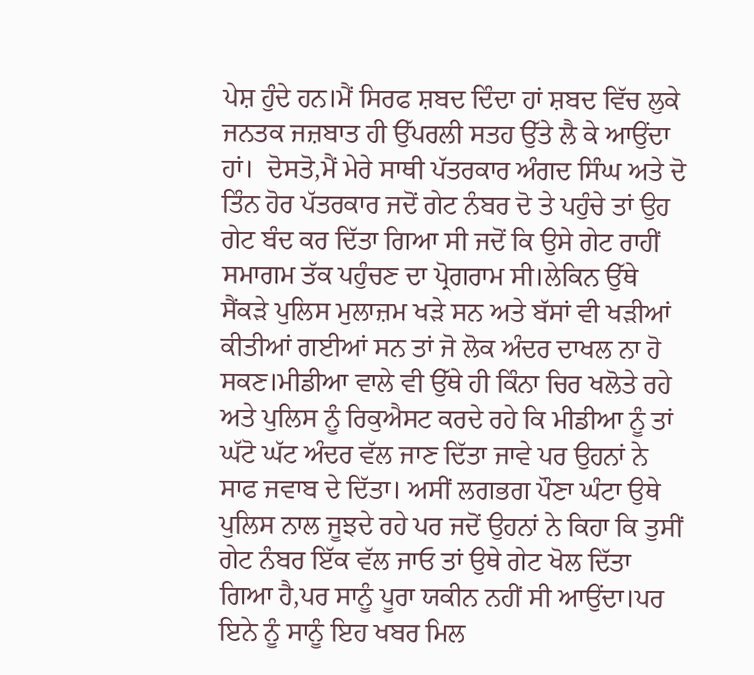ਪੇਸ਼ ਹੁੰਦੇ ਹਨ।ਮੈਂ ਸਿਰਫ ਸ਼ਬਦ ਦਿੰਦਾ ਹਾਂ ਸ਼ਬਦ ਵਿੱਚ ਲੁਕੇ ਜਨਤਕ ਜਜ਼ਬਾਤ ਹੀ ਉੱਪਰਲੀ ਸਤਹ ਉੱਤੇ ਲੈ ਕੇ ਆਉਂਦਾ ਹਾਂ।  ਦੋਸਤੋ,ਮੈਂ ਮੇਰੇ ਸਾਥੀ ਪੱਤਰਕਾਰ ਅੰਗਦ ਸਿੰਘ ਅਤੇ ਦੋ ਤਿੰਨ ਹੋਰ ਪੱਤਰਕਾਰ ਜਦੋਂ ਗੇਟ ਨੰਬਰ ਦੋ ਤੇ ਪਹੁੰਚੇ ਤਾਂ ਉਹ ਗੇਟ ਬੰਦ ਕਰ ਦਿੱਤਾ ਗਿਆ ਸੀ ਜਦੋਂ ਕਿ ਉਸੇ ਗੇਟ ਰਾਹੀਂ ਸਮਾਗਮ ਤੱਕ ਪਹੁੰਚਣ ਦਾ ਪ੍ਰੋਗਰਾਮ ਸੀ।ਲੇਕਿਨ ਉੱਥੇ ਸੈਂਕੜੇ ਪੁਲਿਸ ਮੁਲਾਜ਼ਮ ਖੜੇ ਸਨ ਅਤੇ ਬੱਸਾਂ ਵੀ ਖੜੀਆਂ ਕੀਤੀਆਂ ਗਈਆਂ ਸਨ ਤਾਂ ਜੋ ਲੋਕ ਅੰਦਰ ਦਾਖਲ ਨਾ ਹੋ ਸਕਣ।ਮੀਡੀਆ ਵਾਲੇ ਵੀ ਉੱਥੇ ਹੀ ਕਿੰਨਾ ਚਿਰ ਖਲੋਤੇ ਰਹੇ ਅਤੇ ਪੁਲਿਸ ਨੂੰ ਰਿਕੁਐਸਟ ਕਰਦੇ ਰਹੇ ਕਿ ਮੀਡੀਆ ਨੂੰ ਤਾਂ ਘੱਟੋ ਘੱਟ ਅੰਦਰ ਵੱਲ ਜਾਣ ਦਿੱਤਾ ਜਾਵੇ ਪਰ ਉਹਨਾਂ ਨੇ ਸਾਫ ਜਵਾਬ ਦੇ ਦਿੱਤਾ। ਅਸੀਂ ਲਗਭਗ ਪੌਣਾ ਘੰਟਾ ਉਥੇ ਪੁਲਿਸ ਨਾਲ ਜੂਝਦੇ ਰਹੇ ਪਰ ਜਦੋਂ ਉਹਨਾਂ ਨੇ ਕਿਹਾ ਕਿ ਤੁਸੀਂ ਗੇਟ ਨੰਬਰ ਇੱਕ ਵੱਲ ਜਾਓ ਤਾਂ ਉਥੇ ਗੇਟ ਖੋਲ ਦਿੱਤਾ ਗਿਆ ਹੈ,ਪਰ ਸਾਨੂੰ ਪੂਰਾ ਯਕੀਨ ਨਹੀਂ ਸੀ ਆਉਂਦਾ।ਪਰ ਇਨੇ ਨੂੰ ਸਾਨੂੰ ਇਹ ਖਬਰ ਮਿਲ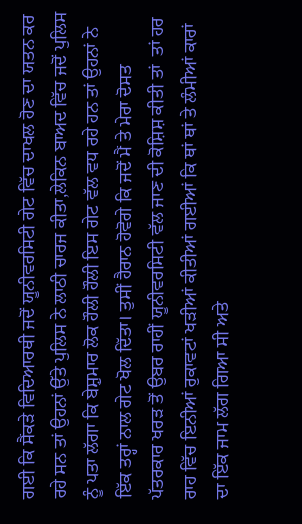ਗਈ ਕਿ ਸੈਂਕੜੇ ਵਿਦਿਆਰਥੀ ਜਦੋਂ ਯੂਨੀਵਰਸਿਟੀ ਗੇਟ ਵਿੱਚ ਦਾਖਲ ਹੋਣ ਦਾ ਯਤਨ ਕਰ ਰਹੇ ਸਨ ਤਾਂ ਉਹਨਾਂ ਉੱਤੇ ਪੁਲਿਸ ਨੇ ਲਾਠੀ ਚਾਰਜ ਕੀਤਾ,ਲੇਕਿਨ ਬਾਅਦ ਵਿੱਚ ਜਦੋਂ ਪੁਲਿਸ ਨੂੰ ਪਤਾ ਲੱਗਾ ਕਿ ਬੇਸ਼ੁਮਾਰ ਲੋਕ ਹੌਲੀ ਹੌਲੀ ਇਸ ਗੇਟ ਵੱਲ ਵਧ ਰਹੇ ਹਨ ਤਾਂ ਉਹਨਾਂ ਨੇ ਇੱਕ ਤਰ੍ਹਾਂ ਨਾਲ ਗੇਟ ਖੋਲ ਦਿੱਤਾ। ਤੁਸੀਂ ਹੈਰਾਨ ਹੋਵੋਗੇ ਕਿ ਜਦੋਂ ਮੈਂ ਤੇ ਮੇਰਾ ਦੋਸਤ ਪੱਤਰਕਾਰ ਖਰੜ ਤੋਂ ਉਬਰ ਰਾਹੀਂ ਯੂਨੀਵਰਸਿਟੀ ਵੱਲ ਜਾਣ ਦੀ ਕੋਸ਼ਿਸ਼ ਕੀਤੀ ਤਾਂ  ਤਾਂ ਹਰ ਰਾਹ ਵਿੱਚ ਇਨੀਆਂ ਰੁਕਾਵਟਾਂ ਖੜੀਆਂ ਕੀਤੀਆਂ ਗਈਆਂ ਕਿ ਥਾਂ ਥਾਂ ਤੇ ਲੰਮੀਆਂ ਕਾਰਾਂ ਦਾ ਇੱਕ ਜਾਮ ਲੱਗ ਗਿਆ ਸੀ ਅਤੇ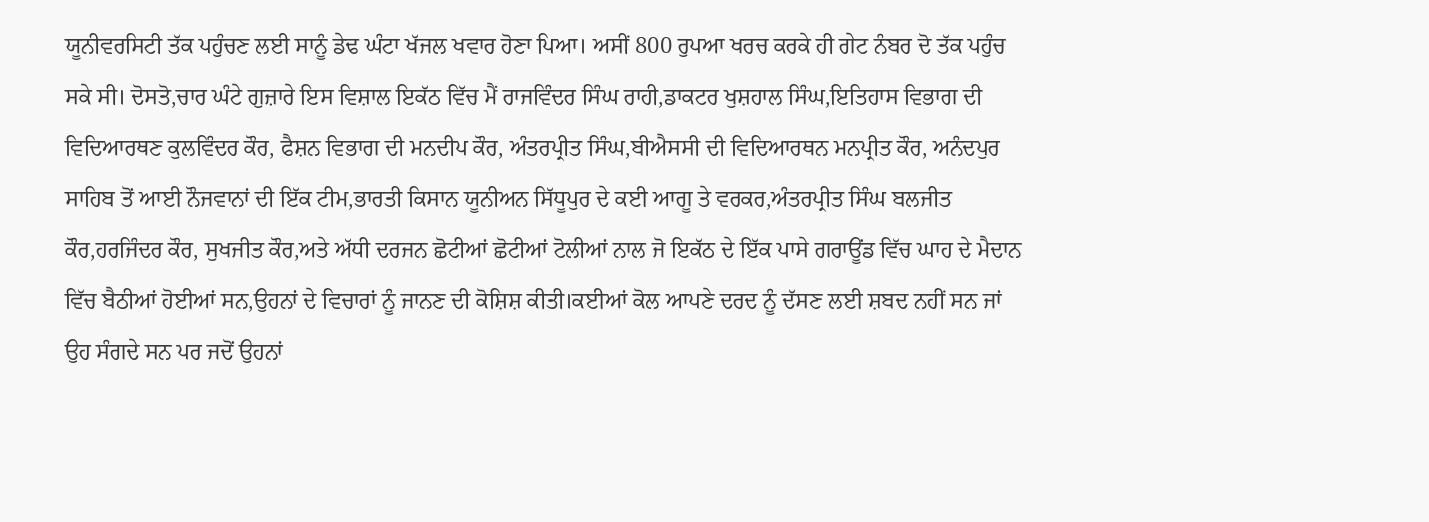ਯੂਨੀਵਰਸਿਟੀ ਤੱਕ ਪਹੁੰਚਣ ਲਈ ਸਾਨੂੰ ਡੇਢ ਘੰਟਾ ਖੱਜਲ ਖਵਾਰ ਹੋਣਾ ਪਿਆ। ਅਸੀਂ 800 ਰੁਪਆ ਖਰਚ ਕਰਕੇ ਹੀ ਗੇਟ ਨੰਬਰ ਦੋ ਤੱਕ ਪਹੁੰਚ ਸਕੇ ਸੀ। ਦੋਸਤੋ,ਚਾਰ ਘੰਟੇ ਗੁਜ਼ਾਰੇ ਇਸ ਵਿਸ਼ਾਲ ਇਕੱਠ ਵਿੱਚ ਮੈਂ ਰਾਜਵਿੰਦਰ ਸਿੰਘ ਰਾਹੀ,ਡਾਕਟਰ ਖੁਸ਼ਹਾਲ ਸਿੰਘ,ਇਤਿਹਾਸ ਵਿਭਾਗ ਦੀ ਵਿਦਿਆਰਥਣ ਕੁਲਵਿੰਦਰ ਕੌਰ, ਫੈਸ਼ਨ ਵਿਭਾਗ ਦੀ ਮਨਦੀਪ ਕੌਰ, ਅੰਤਰਪ੍ਰੀਤ ਸਿੰਘ,ਬੀਐਸਸੀ ਦੀ ਵਿਦਿਆਰਥਨ ਮਨਪ੍ਰੀਤ ਕੌਰ, ਅਨੰਦਪੁਰ ਸਾਹਿਬ ਤੋਂ ਆਈ ਨੌਜਵਾਨਾਂ ਦੀ ਇੱਕ ਟੀਮ,ਭਾਰਤੀ ਕਿਸਾਨ ਯੂਨੀਅਨ ਸਿੱਧੂਪੁਰ ਦੇ ਕਈ ਆਗੂ ਤੇ ਵਰਕਰ,ਅੰਤਰਪ੍ਰੀਤ ਸਿੰਘ ਬਲਜੀਤ ਕੌਰ,ਹਰਜਿੰਦਰ ਕੌਰ, ਸੁਖਜੀਤ ਕੌਰ,ਅਤੇ ਅੱਧੀ ਦਰਜਨ ਛੋਟੀਆਂ ਛੋਟੀਆਂ ਟੋਲੀਆਂ ਨਾਲ ਜੋ ਇਕੱਠ ਦੇ ਇੱਕ ਪਾਸੇ ਗਰਾਊਂਡ ਵਿੱਚ ਘਾਹ ਦੇ ਮੈਦਾਨ ਵਿੱਚ ਬੈਠੀਆਂ ਹੋਈਆਂ ਸਨ,ਉਹਨਾਂ ਦੇ ਵਿਚਾਰਾਂ ਨੂੰ ਜਾਨਣ ਦੀ ਕੋਸ਼ਿਸ਼ ਕੀਤੀ।ਕਈਆਂ ਕੋਲ ਆਪਣੇ ਦਰਦ ਨੂੰ ਦੱਸਣ ਲਈ ਸ਼ਬਦ ਨਹੀਂ ਸਨ ਜਾਂ ਉਹ ਸੰਗਦੇ ਸਨ ਪਰ ਜਦੋਂ ਉਹਨਾਂ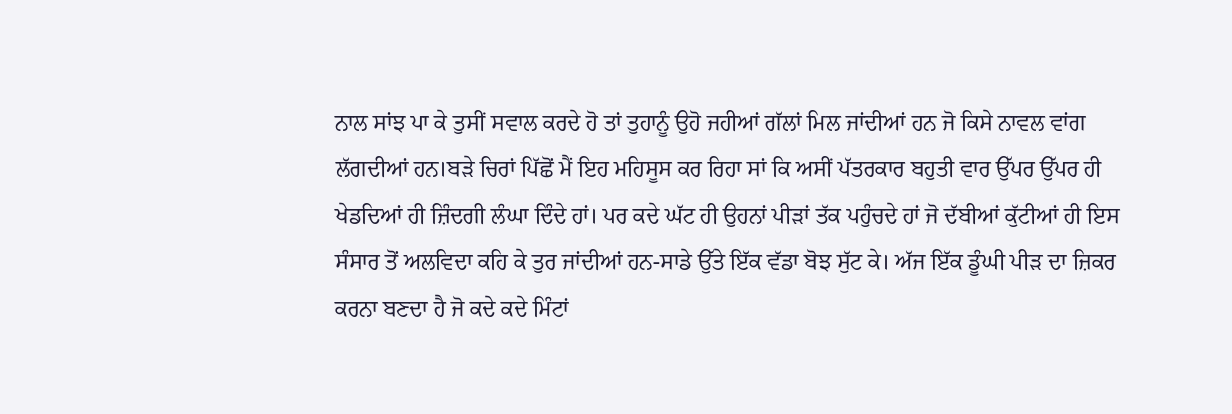ਨਾਲ ਸਾਂਝ ਪਾ ਕੇ ਤੁਸੀਂ ਸਵਾਲ ਕਰਦੇ ਹੋ ਤਾਂ ਤੁਹਾਨੂੰ ਉਹੋ ਜਹੀਆਂ ਗੱਲਾਂ ਮਿਲ ਜਾਂਦੀਆਂ ਹਨ ਜੋ ਕਿਸੇ ਨਾਵਲ ਵਾਂਗ ਲੱਗਦੀਆਂ ਹਨ।ਬੜੇ ਚਿਰਾਂ ਪਿੱਛੋਂ ਮੈਂ ਇਹ ਮਹਿਸੂਸ ਕਰ ਰਿਹਾ ਸਾਂ ਕਿ ਅਸੀਂ ਪੱਤਰਕਾਰ ਬਹੁਤੀ ਵਾਰ ਉੱਪਰ ਉੱਪਰ ਹੀ ਖੇਡਦਿਆਂ ਹੀ ਜ਼ਿੰਦਗੀ ਲੰਘਾ ਦਿੰਦੇ ਹਾਂ। ਪਰ ਕਦੇ ਘੱਟ ਹੀ ਉਹਨਾਂ ਪੀੜਾਂ ਤੱਕ ਪਹੁੰਚਦੇ ਹਾਂ ਜੋ ਦੱਬੀਆਂ ਕੁੱਟੀਆਂ ਹੀ ਇਸ ਸੰਸਾਰ ਤੋਂ ਅਲਵਿਦਾ ਕਹਿ ਕੇ ਤੁਰ ਜਾਂਦੀਆਂ ਹਨ-ਸਾਡੇ ਉੱਤੇ ਇੱਕ ਵੱਡਾ ਬੋਝ ਸੁੱਟ ਕੇ। ਅੱਜ ਇੱਕ ਡੂੰਘੀ ਪੀੜ ਦਾ ਜ਼ਿਕਰ ਕਰਨਾ ਬਣਦਾ ਹੈ ਜੋ ਕਦੇ ਕਦੇ ਮਿੰਟਾਂ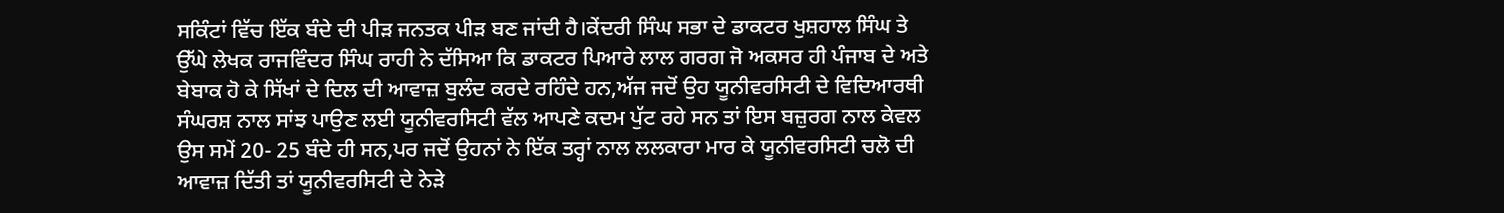ਸਕਿੰਟਾਂ ਵਿੱਚ ਇੱਕ ਬੰਦੇ ਦੀ ਪੀੜ ਜਨਤਕ ਪੀੜ ਬਣ ਜਾਂਦੀ ਹੈ।ਕੇਂਦਰੀ ਸਿੰਘ ਸਭਾ ਦੇ ਡਾਕਟਰ ਖੁਸ਼ਹਾਲ ਸਿੰਘ ਤੇ ਉੱਘੇ ਲੇਖਕ ਰਾਜਵਿੰਦਰ ਸਿੰਘ ਰਾਹੀ ਨੇ ਦੱਸਿਆ ਕਿ ਡਾਕਟਰ ਪਿਆਰੇ ਲਾਲ ਗਰਗ ਜੋ ਅਕਸਰ ਹੀ ਪੰਜਾਬ ਦੇ ਅਤੇ ਬੇਬਾਕ ਹੋ ਕੇ ਸਿੱਖਾਂ ਦੇ ਦਿਲ ਦੀ ਆਵਾਜ਼ ਬੁਲੰਦ ਕਰਦੇ ਰਹਿੰਦੇ ਹਨ,ਅੱਜ ਜਦੋਂ ਉਹ ਯੂਨੀਵਰਸਿਟੀ ਦੇ ਵਿਦਿਆਰਥੀ ਸੰਘਰਸ਼ ਨਾਲ ਸਾਂਝ ਪਾਉਣ ਲਈ ਯੂਨੀਵਰਸਿਟੀ ਵੱਲ ਆਪਣੇ ਕਦਮ ਪੁੱਟ ਰਹੇ ਸਨ ਤਾਂ ਇਸ ਬਜ਼ੁਰਗ ਨਾਲ ਕੇਵਲ ਉਸ ਸਮੇਂ 20- 25 ਬੰਦੇ ਹੀ ਸਨ,ਪਰ ਜਦੋਂ ਉਹਨਾਂ ਨੇ ਇੱਕ ਤਰ੍ਹਾਂ ਨਾਲ ਲਲਕਾਰਾ ਮਾਰ ਕੇ ਯੂਨੀਵਰਸਿਟੀ ਚਲੋ ਦੀ ਆਵਾਜ਼ ਦਿੱਤੀ ਤਾਂ ਯੂਨੀਵਰਸਿਟੀ ਦੇ ਨੇੜੇ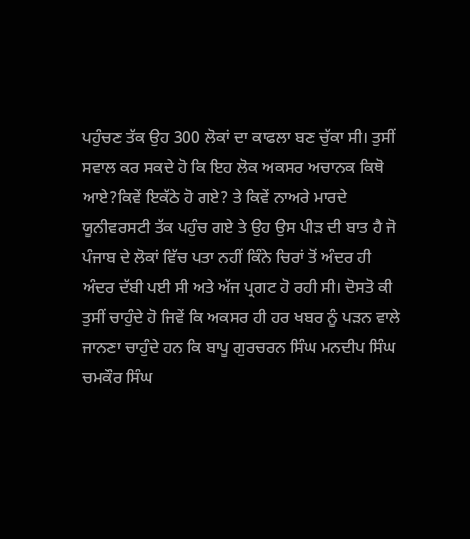ਪਹੁੰਚਣ ਤੱਕ ਉਹ 300 ਲੋਕਾਂ ਦਾ ਕਾਫਲਾ ਬਣ ਚੁੱਕਾ ਸੀ। ਤੁਸੀਂ ਸਵਾਲ ਕਰ ਸਕਦੇ ਹੋ ਕਿ ਇਹ ਲੋਕ ਅਕਸਰ ਅਚਾਨਕ ਕਿਥੋ ਆਏ?ਕਿਵੇਂ ਇਕੱਠੇ ਹੋ ਗਏ? ਤੇ ਕਿਵੇਂ ਨਾਅਰੇ ਮਾਰਦੇ ਯੂਨੀਵਰਸਟੀ ਤੱਕ ਪਹੁੰਚ ਗਏ ਤੇ ਉਹ ਉਸ ਪੀੜ ਦੀ ਬਾਤ ਹੈ ਜੋ ਪੰਜਾਬ ਦੇ ਲੋਕਾਂ ਵਿੱਚ ਪਤਾ ਨਹੀਂ ਕਿੰਨੇ ਚਿਰਾਂ ਤੋਂ ਅੰਦਰ ਹੀ ਅੰਦਰ ਦੱਬੀ ਪਈ ਸੀ ਅਤੇ ਅੱਜ ਪ੍ਰਗਟ ਹੋ ਰਹੀ ਸੀ। ਦੋਸਤੋ ਕੀ ਤੁਸੀਂ ਚਾਹੁੰਦੇ ਹੋ ਜਿਵੇਂ ਕਿ ਅਕਸਰ ਹੀ ਹਰ ਖਬਰ ਨੂੰ ਪੜਨ ਵਾਲੇ ਜਾਨਣਾ ਚਾਹੁੰਦੇ ਹਨ ਕਿ ਬਾਪੂ ਗੁਰਚਰਨ ਸਿੰਘ ਮਨਦੀਪ ਸਿੰਘ ਚਮਕੌਰ ਸਿੰਘ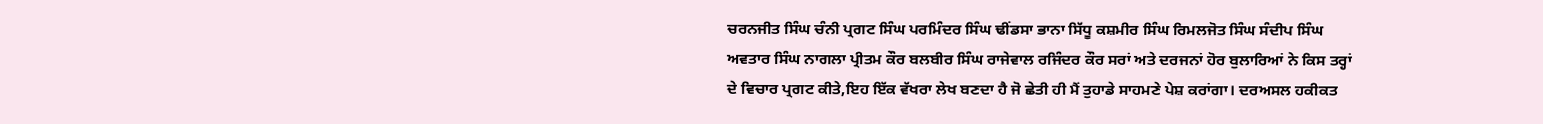ਚਰਨਜੀਤ ਸਿੰਘ ਚੰਨੀ ਪ੍ਰਗਟ ਸਿੰਘ ਪਰਮਿੰਦਰ ਸਿੰਘ ਢੀਂਡਸਾ ਭਾਨਾ ਸਿੱਧੂ ਕਸ਼ਮੀਰ ਸਿੰਘ ਰਿਮਲਜੋਤ ਸਿੰਘ ਸੰਦੀਪ ਸਿੰਘ ਅਵਤਾਰ ਸਿੰਘ ਨਾਗਲਾ ਪ੍ਰੀਤਮ ਕੌਰ ਬਲਬੀਰ ਸਿੰਘ ਰਾਜੇਵਾਲ ਰਜਿੰਦਰ ਕੌਰ ਸਰਾਂ ਅਤੇ ਦਰਜਨਾਂ ਹੋਰ ਬੁਲਾਰਿਆਂ ਨੇ ਕਿਸ ਤਰ੍ਹਾਂ ਦੇ ਵਿਚਾਰ ਪ੍ਰਗਟ ਕੀਤੇ,ਇਹ ਇੱਕ ਵੱਖਰਾ ਲੇਖ ਬਣਦਾ ਹੈ ਜੋ ਛੇਤੀ ਹੀ ਮੈਂ ਤੁਹਾਡੇ ਸਾਹਮਣੇ ਪੇਸ਼ ਕਰਾਂਗਾ। ਦਰਅਸਲ ਹਕੀਕਤ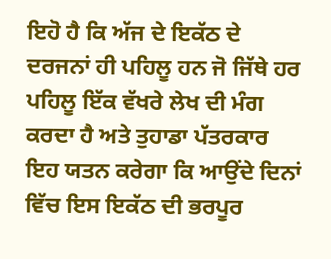ਇਹੋ ਹੈ ਕਿ ਅੱਜ ਦੇ ਇਕੱਠ ਦੇ ਦਰਜਨਾਂ ਹੀ ਪਹਿਲੂ ਹਨ ਜੋ ਜਿੱਥੇ ਹਰ ਪਹਿਲੂ ਇੱਕ ਵੱਖਰੇ ਲੇਖ ਦੀ ਮੰਗ ਕਰਦਾ ਹੈ ਅਤੇ ਤੁਹਾਡਾ ਪੱਤਰਕਾਰ ਇਹ ਯਤਨ ਕਰੇਗਾ ਕਿ ਆਉਂਦੇ ਦਿਨਾਂ ਵਿੱਚ ਇਸ ਇਕੱਠ ਦੀ ਭਰਪੂਰ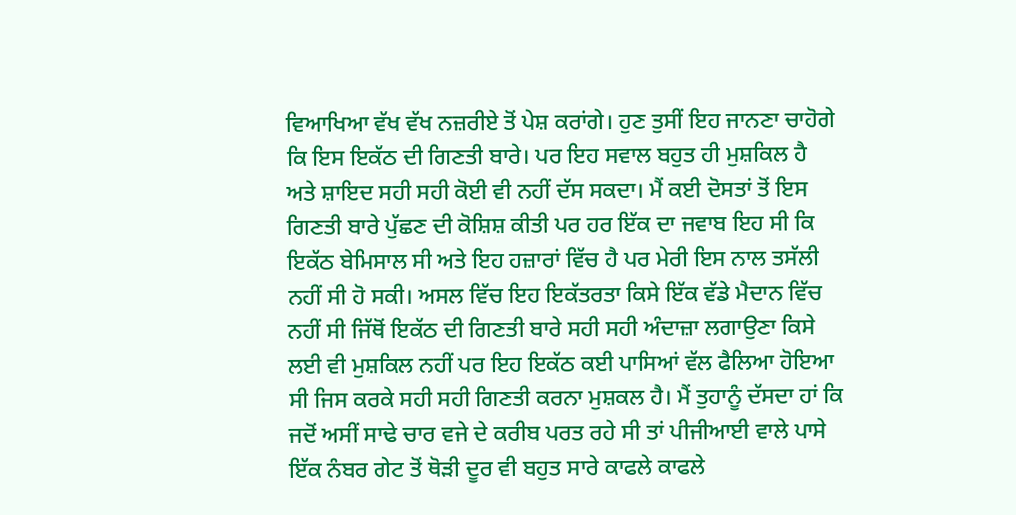ਵਿਆਖਿਆ ਵੱਖ ਵੱਖ ਨਜ਼ਰੀਏ ਤੋਂ ਪੇਸ਼ ਕਰਾਂਗੇ। ਹੁਣ ਤੁਸੀਂ ਇਹ ਜਾਨਣਾ ਚਾਹੋਗੇ ਕਿ ਇਸ ਇਕੱਠ ਦੀ ਗਿਣਤੀ ਬਾਰੇ। ਪਰ ਇਹ ਸਵਾਲ ਬਹੁਤ ਹੀ ਮੁਸ਼ਕਿਲ ਹੈ ਅਤੇ ਸ਼ਾਇਦ ਸਹੀ ਸਹੀ ਕੋਈ ਵੀ ਨਹੀਂ ਦੱਸ ਸਕਦਾ। ਮੈਂ ਕਈ ਦੋਸਤਾਂ ਤੋਂ ਇਸ ਗਿਣਤੀ ਬਾਰੇ ਪੁੱਛਣ ਦੀ ਕੋਸ਼ਿਸ਼ ਕੀਤੀ ਪਰ ਹਰ ਇੱਕ ਦਾ ਜਵਾਬ ਇਹ ਸੀ ਕਿ ਇਕੱਠ ਬੇਮਿਸਾਲ ਸੀ ਅਤੇ ਇਹ ਹਜ਼ਾਰਾਂ ਵਿੱਚ ਹੈ ਪਰ ਮੇਰੀ ਇਸ ਨਾਲ ਤਸੱਲੀ ਨਹੀਂ ਸੀ ਹੋ ਸਕੀ। ਅਸਲ ਵਿੱਚ ਇਹ ਇਕੱਤਰਤਾ ਕਿਸੇ ਇੱਕ ਵੱਡੇ ਮੈਦਾਨ ਵਿੱਚ ਨਹੀਂ ਸੀ ਜਿੱਥੋਂ ਇਕੱਠ ਦੀ ਗਿਣਤੀ ਬਾਰੇ ਸਹੀ ਸਹੀ ਅੰਦਾਜ਼ਾ ਲਗਾਉਣਾ ਕਿਸੇ ਲਈ ਵੀ ਮੁਸ਼ਕਿਲ ਨਹੀਂ ਪਰ ਇਹ ਇਕੱਠ ਕਈ ਪਾਸਿਆਂ ਵੱਲ ਫੈਲਿਆ ਹੋਇਆ ਸੀ ਜਿਸ ਕਰਕੇ ਸਹੀ ਸਹੀ ਗਿਣਤੀ ਕਰਨਾ ਮੁਸ਼ਕਲ ਹੈ। ਮੈਂ ਤੁਹਾਨੂੰ ਦੱਸਦਾ ਹਾਂ ਕਿ ਜਦੋਂ ਅਸੀਂ ਸਾਢੇ ਚਾਰ ਵਜੇ ਦੇ ਕਰੀਬ ਪਰਤ ਰਹੇ ਸੀ ਤਾਂ ਪੀਜੀਆਈ ਵਾਲੇ ਪਾਸੇ ਇੱਕ ਨੰਬਰ ਗੇਟ ਤੋਂ ਥੋੜੀ ਦੂਰ ਵੀ ਬਹੁਤ ਸਾਰੇ ਕਾਫਲੇ ਕਾਫਲੇ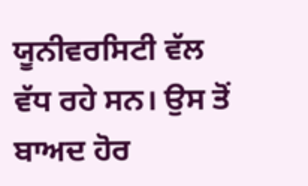ਯੂਨੀਵਰਸਿਟੀ ਵੱਲ ਵੱਧ ਰਹੇ ਸਨ। ਉਸ ਤੋਂ ਬਾਅਦ ਹੋਰ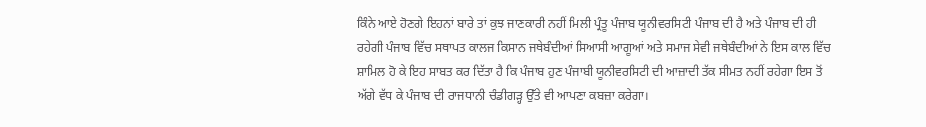ਕਿੰਨੇ ਆਏ ਹੋਣਗੇ ਇਹਨਾਂ ਬਾਰੇ ਤਾਂ ਕੁਝ ਜਾਣਕਾਰੀ ਨਹੀਂ ਮਿਲੀ ਪ੍ਰੰਤੂ ਪੰਜਾਬ ਯੂਨੀਵਰਸਿਟੀ ਪੰਜਾਬ ਦੀ ਹੈ ਅਤੇ ਪੰਜਾਬ ਦੀ ਹੀ ਰਹੇਗੀ ਪੰਜਾਬ ਵਿੱਚ ਸਥਾਪਤ ਕਾਲਜ ਕਿਸਾਨ ਜਥੇਬੰਦੀਆਂ ਸਿਆਸੀ ਆਗੂਆਂ ਅਤੇ ਸਮਾਜ ਸੇਵੀ ਜਥੇਬੰਦੀਆਂ ਨੇ ਇਸ ਕਾਲ ਵਿੱਚ ਸ਼ਾਮਿਲ ਹੋ ਕੇ ਇਹ ਸਾਬਤ ਕਰ ਦਿੱਤਾ ਹੈ ਕਿ ਪੰਜਾਬ ਹੁਣ ਪੰਜਾਬੀ ਯੂਨੀਵਰਸਿਟੀ ਦੀ ਆਜ਼ਾਦੀ ਤੱਕ ਸੀਮਤ ਨਹੀਂ ਰਹੇਗਾ ਇਸ ਤੋਂ ਅੱਗੇ ਵੱਧ ਕੇ ਪੰਜਾਬ ਦੀ ਰਾਜਧਾਨੀ ਚੰਡੀਗੜ੍ਹ ਉੱਤੇ ਵੀ ਆਪਣਾ ਕਬਜ਼ਾ ਕਰੇਗਾ।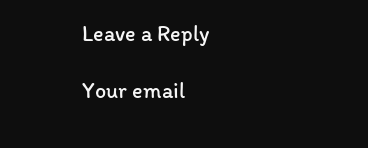Leave a Reply

Your email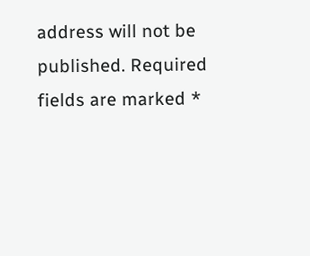address will not be published. Required fields are marked *